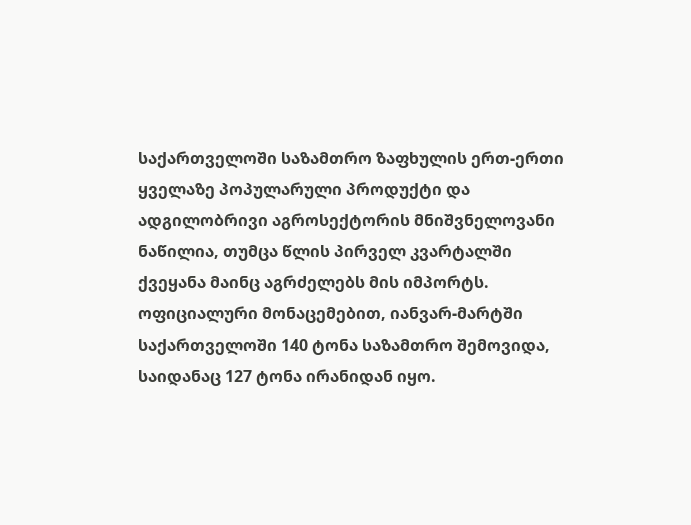საქართველოში საზამთრო ზაფხულის ერთ-ერთი ყველაზე პოპულარული პროდუქტი და ადგილობრივი აგროსექტორის მნიშვნელოვანი ნაწილია, თუმცა წლის პირველ კვარტალში ქვეყანა მაინც აგრძელებს მის იმპორტს. ოფიციალური მონაცემებით, იანვარ-მარტში საქართველოში 140 ტონა საზამთრო შემოვიდა, საიდანაც 127 ტონა ირანიდან იყო.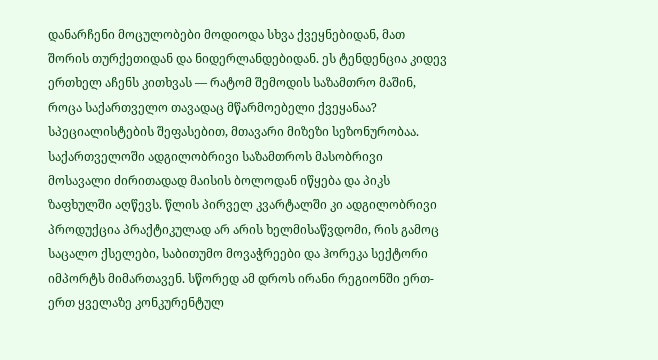დანარჩენი მოცულობები მოდიოდა სხვა ქვეყნებიდან, მათ შორის თურქეთიდან და ნიდერლანდებიდან. ეს ტენდენცია კიდევ ერთხელ აჩენს კითხვას — რატომ შემოდის საზამთრო მაშინ, როცა საქართველო თავადაც მწარმოებელი ქვეყანაა?
სპეციალისტების შეფასებით, მთავარი მიზეზი სეზონურობაა. საქართველოში ადგილობრივი საზამთროს მასობრივი მოსავალი ძირითადად მაისის ბოლოდან იწყება და პიკს ზაფხულში აღწევს. წლის პირველ კვარტალში კი ადგილობრივი პროდუქცია პრაქტიკულად არ არის ხელმისაწვდომი, რის გამოც საცალო ქსელები, საბითუმო მოვაჭრეები და ჰორეკა სექტორი იმპორტს მიმართავენ. სწორედ ამ დროს ირანი რეგიონში ერთ-ერთ ყველაზე კონკურენტულ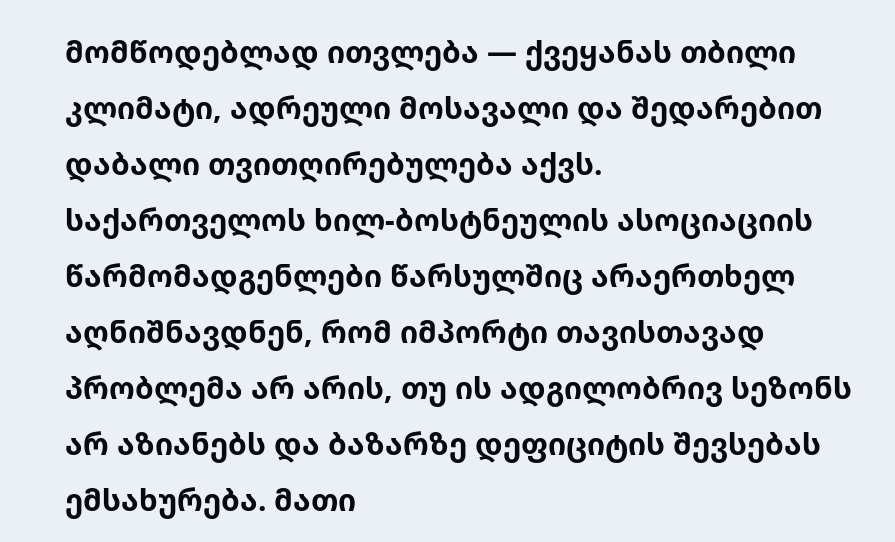მომწოდებლად ითვლება — ქვეყანას თბილი კლიმატი, ადრეული მოსავალი და შედარებით დაბალი თვითღირებულება აქვს.
საქართველოს ხილ-ბოსტნეულის ასოციაციის წარმომადგენლები წარსულშიც არაერთხელ აღნიშნავდნენ, რომ იმპორტი თავისთავად პრობლემა არ არის, თუ ის ადგილობრივ სეზონს არ აზიანებს და ბაზარზე დეფიციტის შევსებას ემსახურება. მათი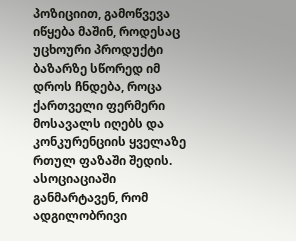პოზიციით, გამოწვევა იწყება მაშინ, როდესაც უცხოური პროდუქტი ბაზარზე სწორედ იმ დროს ჩნდება, როცა ქართველი ფერმერი მოსავალს იღებს და კონკურენციის ყველაზე რთულ ფაზაში შედის. ასოციაციაში განმარტავენ, რომ ადგილობრივი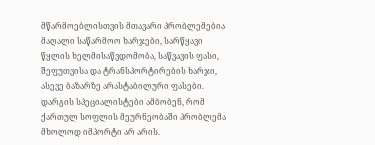მწარმოებლისთვის მთავარი პრობლემებია მაღალი საწარმოო ხარჯები, სარწყავი წყლის ხელმისაწვდომობა, საწვავის ფასი, შეფუთვისა და ტრანსპორტირების ხარჯი, ასევე ბაზარზე არასტაბილური ფასები.
დარგის სპეციალისტები ამბობენ, რომ ქართულ სოფლის მეურნეობაში პრობლემა მხოლოდ იმპორტი არ არის.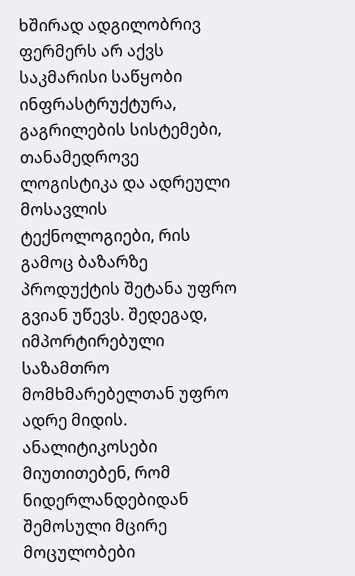ხშირად ადგილობრივ ფერმერს არ აქვს საკმარისი საწყობი ინფრასტრუქტურა, გაგრილების სისტემები, თანამედროვე ლოგისტიკა და ადრეული მოსავლის ტექნოლოგიები, რის გამოც ბაზარზე პროდუქტის შეტანა უფრო გვიან უწევს. შედეგად, იმპორტირებული საზამთრო მომხმარებელთან უფრო ადრე მიდის.
ანალიტიკოსები მიუთითებენ, რომ ნიდერლანდებიდან შემოსული მცირე მოცულობები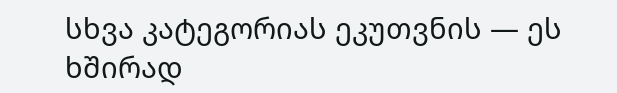სხვა კატეგორიას ეკუთვნის — ეს ხშირად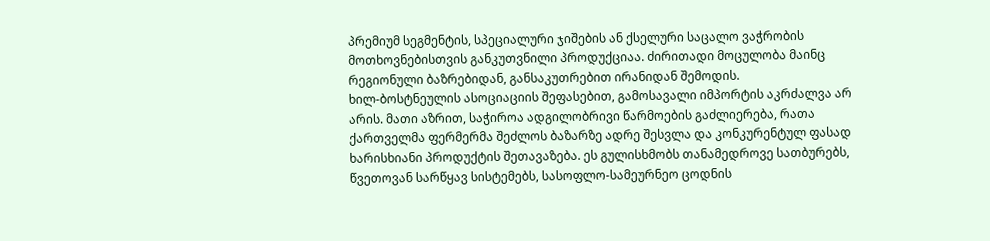პრემიუმ სეგმენტის, სპეციალური ჯიშების ან ქსელური საცალო ვაჭრობის მოთხოვნებისთვის განკუთვნილი პროდუქციაა. ძირითადი მოცულობა მაინც რეგიონული ბაზრებიდან, განსაკუთრებით ირანიდან შემოდის.
ხილ-ბოსტნეულის ასოციაციის შეფასებით, გამოსავალი იმპორტის აკრძალვა არ არის. მათი აზრით, საჭიროა ადგილობრივი წარმოების გაძლიერება, რათა ქართველმა ფერმერმა შეძლოს ბაზარზე ადრე შესვლა და კონკურენტულ ფასად ხარისხიანი პროდუქტის შეთავაზება. ეს გულისხმობს თანამედროვე სათბურებს, წვეთოვან სარწყავ სისტემებს, სასოფლო-სამეურნეო ცოდნის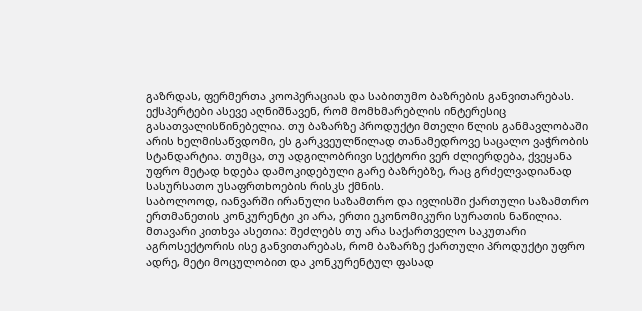გაზრდას, ფერმერთა კოოპერაციას და საბითუმო ბაზრების განვითარებას.
ექსპერტები ასევე აღნიშნავენ, რომ მომხმარებლის ინტერესიც გასათვალისწინებელია. თუ ბაზარზე პროდუქტი მთელი წლის განმავლობაში არის ხელმისაწვდომი, ეს გარკვეულწილად თანამედროვე საცალო ვაჭრობის სტანდარტია. თუმცა, თუ ადგილობრივი სექტორი ვერ ძლიერდება, ქვეყანა უფრო მეტად ხდება დამოკიდებული გარე ბაზრებზე, რაც გრძელვადიანად სასურსათო უსაფრთხოების რისკს ქმნის.
საბოლოოდ, იანვარში ირანული საზამთრო და ივლისში ქართული საზამთრო ერთმანეთის კონკურენტი კი არა, ერთი ეკონომიკური სურათის ნაწილია. მთავარი კითხვა ასეთია: შეძლებს თუ არა საქართველო საკუთარი აგროსექტორის ისე განვითარებას, რომ ბაზარზე ქართული პროდუქტი უფრო ადრე, მეტი მოცულობით და კონკურენტულ ფასად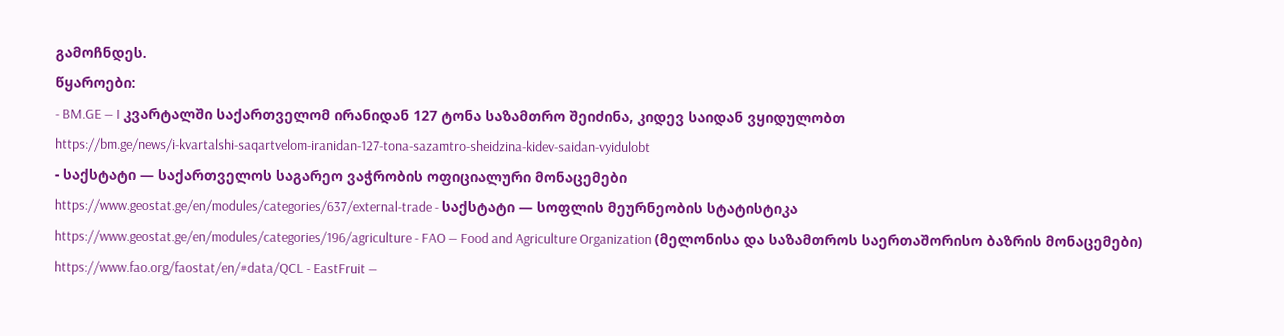გამოჩნდეს.
წყაროები:
- BM.GE — I კვარტალში საქართველომ ირანიდან 127 ტონა საზამთრო შეიძინა, კიდევ საიდან ვყიდულობთ
https://bm.ge/news/i-kvartalshi-saqartvelom-iranidan-127-tona-sazamtro-sheidzina-kidev-saidan-vyidulobt
- საქსტატი — საქართველოს საგარეო ვაჭრობის ოფიციალური მონაცემები
https://www.geostat.ge/en/modules/categories/637/external-trade - საქსტატი — სოფლის მეურნეობის სტატისტიკა
https://www.geostat.ge/en/modules/categories/196/agriculture - FAO — Food and Agriculture Organization (მელონისა და საზამთროს საერთაშორისო ბაზრის მონაცემები)
https://www.fao.org/faostat/en/#data/QCL - EastFruit —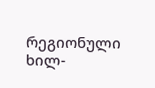რეგიონული ხილ-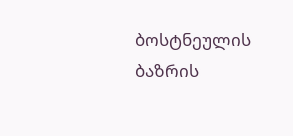ბოსტნეულის ბაზრის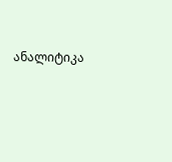ანალიტიკა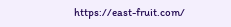https://east-fruit.com/